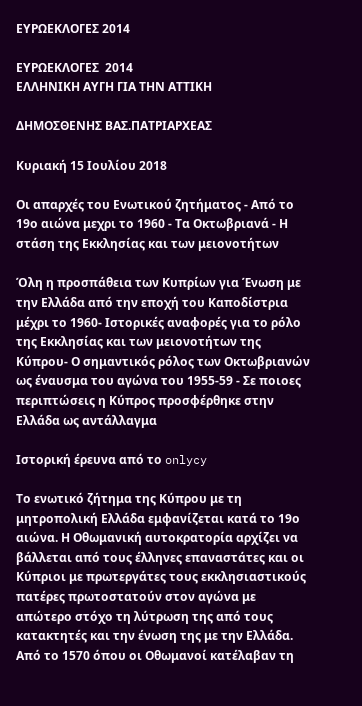ΕΥΡΩΕΚΛΟΓΕΣ 2014

ΕΥΡΩΕΚΛΟΓΕΣ  2014
ΕΛΛΗΝΙΚΗ ΑΥΓΗ ΓΙΑ ΤΗΝ ΑΤΤΙΚΗ

ΔΗΜΟΣΘΕΝΗΣ ΒΑΣ.ΠΑΤΡΙΑΡΧΕΑΣ

Κυριακή 15 Ιουλίου 2018

Οι απαρχές του Ενωτικού ζητήματος - Από το 19ο αιώνα μεχρι το 1960 - Τα Οκτωβριανά - Η στάση της Εκκλησίας και των μειονοτήτων

Όλη η προσπάθεια των Κυπρίων για Ένωση με την Ελλάδα από την εποχή του Καποδίστρια μέχρι το 1960- Ιστορικές αναφορές για το ρόλο της Εκκλησίας και των μειονοτήτων της Κύπρου- Ο σημαντικός ρόλος των Οκτωβριανών ως έναυσμα του αγώνα του 1955-59 - Σε ποιοες περιπτώσεις η Κύπρος προσφέρθηκε στην Ελλάδα ως αντάλλαγμα

Ιστορική έρευνα από το onlycy

Το ενωτικό ζήτημα της Κύπρου με τη μητροπολική Ελλάδα εμφανίζεται κατά το 19ο αιώνα. Η Οθωμανική αυτοκρατορία αρχίζει να βάλλεται από τους έλληνες επαναστάτες και οι Κύπριοι με πρωτεργάτες τους εκκλησιαστικούς πατέρες πρωτοστατούν στον αγώνα με απώτερο στόχο τη λύτρωση της από τους κατακτητές και την ένωση της με την Ελλάδα.
Από το 1570 όπου οι Οθωμανοί κατέλαβαν τη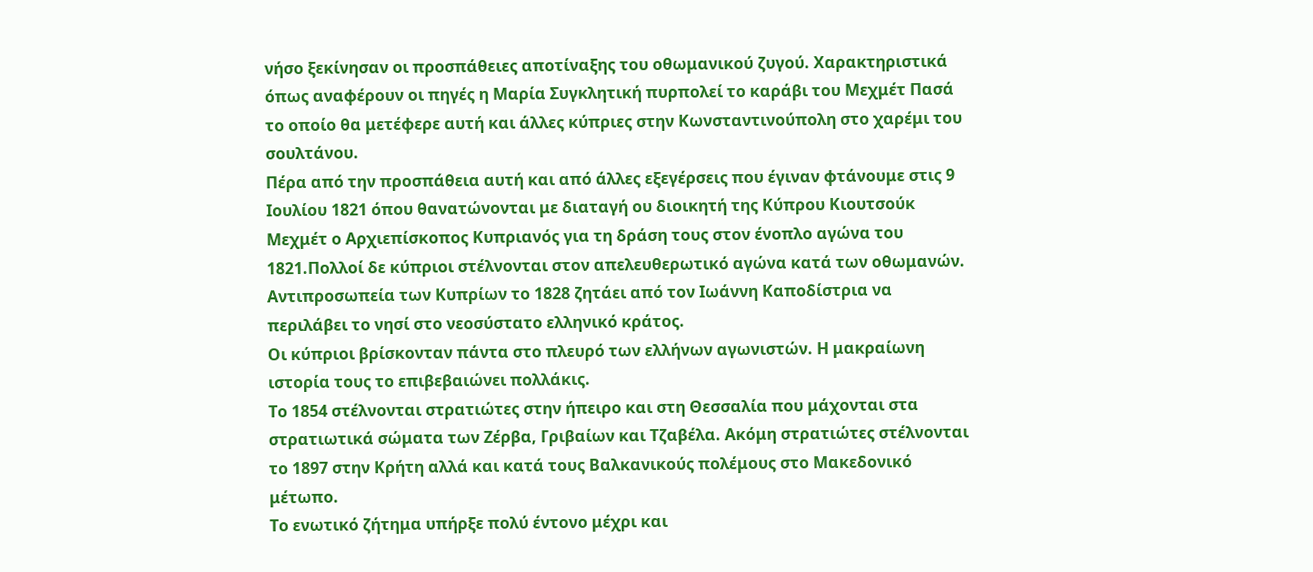νήσο ξεκίνησαν οι προσπάθειες αποτίναξης του οθωμανικού ζυγού. Χαρακτηριστικά όπως αναφέρουν οι πηγές η Μαρία Συγκλητική πυρπολεί το καράβι του Μεχμέτ Πασά το οποίο θα μετέφερε αυτή και άλλες κύπριες στην Κωνσταντινούπολη στο χαρέμι του σουλτάνου.
Πέρα από την προσπάθεια αυτή και από άλλες εξεγέρσεις που έγιναν φτάνουμε στις 9 Ιουλίου 1821 όπου θανατώνονται με διαταγή ου διοικητή της Κύπρου Κιουτσούκ Μεχμέτ ο Αρχιεπίσκοπος Κυπριανός για τη δράση τους στον ένοπλο αγώνα του 1821.Πολλοί δε κύπριοι στέλνονται στον απελευθερωτικό αγώνα κατά των οθωμανών.
Αντιπροσωπεία των Κυπρίων το 1828 ζητάει από τον Ιωάννη Καποδίστρια να περιλάβει το νησί στο νεοσύστατο ελληνικό κράτος.
Οι κύπριοι βρίσκονταν πάντα στο πλευρό των ελλήνων αγωνιστών. Η μακραίωνη ιστορία τους το επιβεβαιώνει πολλάκις.
Το 1854 στέλνονται στρατιώτες στην ήπειρο και στη Θεσσαλία που μάχονται στα στρατιωτικά σώματα των Ζέρβα, Γριβαίων και Τζαβέλα. Ακόμη στρατιώτες στέλνονται το 1897 στην Κρήτη αλλά και κατά τους Βαλκανικούς πολέμους στο Μακεδονικό μέτωπο.
Το ενωτικό ζήτημα υπήρξε πολύ έντονο μέχρι και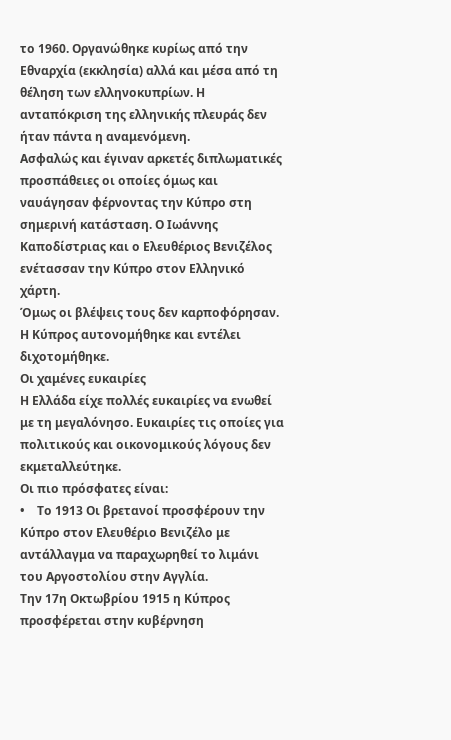το 1960. Οργανώθηκε κυρίως από την Εθναρχία (εκκλησία) αλλά και μέσα από τη θέληση των ελληνοκυπρίων. Η ανταπόκριση της ελληνικής πλευράς δεν ήταν πάντα η αναμενόμενη.
Ασφαλώς και έγιναν αρκετές διπλωματικές προσπάθειες οι οποίες όμως και ναυάγησαν φέρνοντας την Κύπρο στη σημερινή κατάσταση. Ο Ιωάννης Καποδίστριας και ο Ελευθέριος Βενιζέλος ενέτασσαν την Κύπρο στον Ελληνικό χάρτη.
Όμως οι βλέψεις τους δεν καρποφόρησαν. Η Κύπρος αυτονομήθηκε και εντέλει διχοτομήθηκε.
Οι χαμένες ευκαιρίες
Η Ελλάδα είχε πολλές ευκαιρίες να ενωθεί με τη μεγαλόνησο. Ευκαιρίες τις οποίες για πολιτικούς και οικονομικούς λόγους δεν εκμεταλλεύτηκε.
Οι πιο πρόσφατες είναι:
•    Το 1913 Οι βρετανοί προσφέρουν την Κύπρο στον Ελευθέριο Βενιζέλο με αντάλλαγμα να παραχωρηθεί το λιμάνι του Αργοστολίου στην Αγγλία.
Την 17η Οκτωβρίου 1915 η Κύπρος προσφέρεται στην κυβέρνηση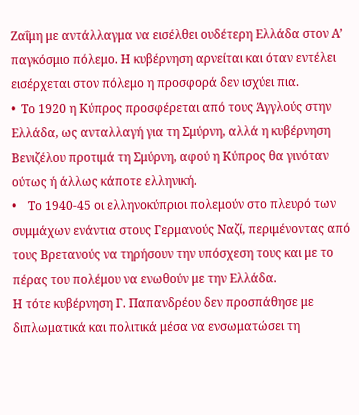Ζαΐμη με αντάλλαγμα να εισέλθει ουδέτερη Ελλάδα στον Α’ παγκόσμιο πόλεμο. Η κυβέρνηση αρνείται και όταν εντέλει εισέρχεται στον πόλεμο η προσφορά δεν ισχύει πια.
•  Το 1920 η Κύπρος προσφέρεται από τους Άγγλούς στην Ελλάδα, ως ανταλλαγή για τη Σμύρνη, αλλά η κυβέρνηση Βενιζέλου προτιμά τη Σμύρνη, αφού η Κύπρος θα γινόταν ούτως ή άλλως κάποτε ελληνική.
•    Το 1940-45 οι ελληνοκύπριοι πολεμούν στο πλευρό των συμμάχων ενάντια στους Γερμανούς Ναζί, περιμένοντας από τους Βρετανούς να τηρήσουν την υπόσχεση τους και με το πέρας του πολέμου να ενωθούν με την Ελλάδα.
Η τότε κυβέρνηση Γ. Παπανδρέου δεν προσπάθησε με διπλωματικά και πολιτικά μέσα να ενσωματώσει τη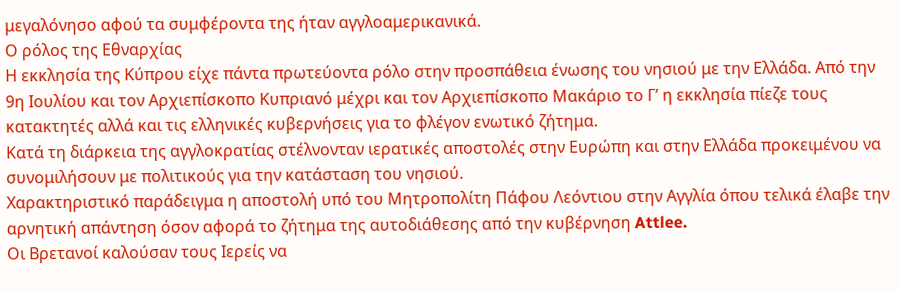μεγαλόνησο αφού τα συμφέροντα της ήταν αγγλοαμερικανικά.
Ο ρόλος της Εθναρχίας
Η εκκλησία της Κύπρου είχε πάντα πρωτεύοντα ρόλο στην προσπάθεια ένωσης του νησιού με την Ελλάδα. Από την 9η Ιουλίου και τον Αρχιεπίσκοπο Κυπριανό μέχρι και τον Αρχιεπίσκοπο Μακάριο το Γ’ η εκκλησία πίεζε τους κατακτητές αλλά και τις ελληνικές κυβερνήσεις για το φλέγον ενωτικό ζήτημα.
Κατά τη διάρκεια της αγγλοκρατίας στέλνονταν ιερατικές αποστολές στην Ευρώπη και στην Ελλάδα προκειμένου να συνομιλήσουν με πολιτικούς για την κατάσταση του νησιού.
Χαρακτηριστικό παράδειγμα η αποστολή υπό του Μητροπολίτη Πάφου Λεόντιου στην Αγγλία όπου τελικά έλαβε την αρνητική απάντηση όσον αφορά το ζήτημα της αυτοδιάθεσης από την κυβέρνηση Attlee.
Οι Βρετανοί καλούσαν τους Ιερείς να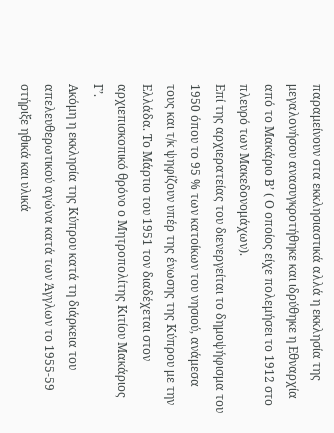παραμείνουν στα εκκλησιαστικά αλλά η εκκλησία της μεγαλονήσου ανασυγκροτήθηκε και ιδρύθηκε η Εθναρχία από το Μακάριο Β’ ( Ο οποίος είχε πολεμήσει το 1912 στο πλευρό των Μακεδονομάχων).
Επί της αρχιερατείας του διενεργείται το δημοψήφισμα του 1950 όπου το 95 % των κατοίκων του νησιού, ανάμεσα τους και τ/κ ψηφίζουν υπέρ της ένωσης της Κύπρου με την Ελλάδα. Το Μάρτιο του 1951 τον διαδέχεται στον αρχιεπισκοπικό θρόνο ο Μητροπολίτης Κιτίου Μακάριος Γ’.
Ακόμη η εκκλησία της Κύπρου κατά τη διάρκεια του απελευθερωτικού αγώνα κατά των Άγγλων το 1955-59 στήριξε ηθικά και υλικά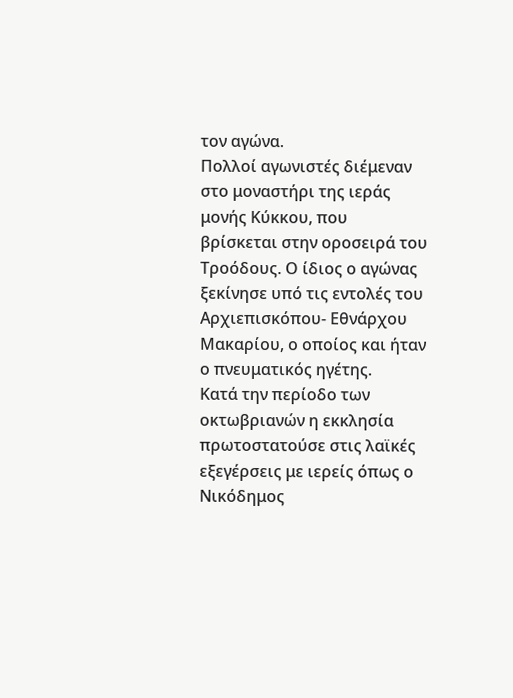τον αγώνα.
Πολλοί αγωνιστές διέμεναν στο μοναστήρι της ιεράς μονής Κύκκου, που βρίσκεται στην οροσειρά του Τροόδους. Ο ίδιος ο αγώνας ξεκίνησε υπό τις εντολές του Αρχιεπισκόπου- Εθνάρχου Μακαρίου, ο οποίος και ήταν ο πνευματικός ηγέτης.
Κατά την περίοδο των οκτωβριανών η εκκλησία πρωτοστατούσε στις λαϊκές εξεγέρσεις με ιερείς όπως ο Νικόδημος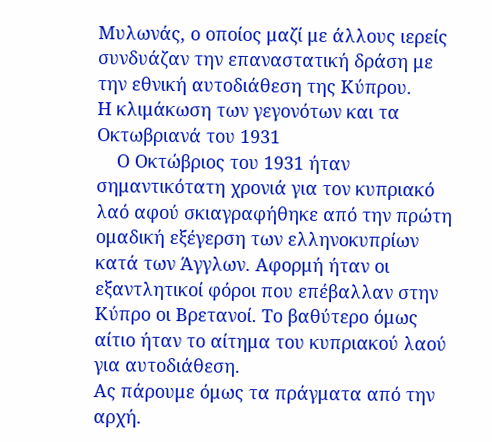Μυλωνάς, ο οποίος μαζί με άλλους ιερείς συνδυάζαν την επαναστατική δράση με την εθνική αυτοδιάθεση της Κύπρου.
Η κλιμάκωση των γεγονότων και τα Οκτωβριανά του 1931
    Ο Οκτώβριος του 1931 ήταν σημαντικότατη χρονιά για τον κυπριακό λαό αφού σκιαγραφήθηκε από την πρώτη ομαδική εξέγερση των ελληνοκυπρίων κατά των Άγγλων. Αφορμή ήταν οι εξαντλητικοί φόροι που επέβαλλαν στην Κύπρο οι Βρετανοί. Το βαθύτερο όμως αίτιο ήταν το αίτημα του κυπριακού λαού για αυτοδιάθεση.
Ας πάρουμε όμως τα πράγματα από την αρχή.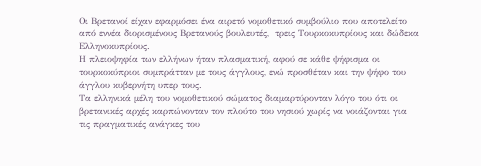Οι Βρετανοί είχαν εφαρμόσει ένα αιρετό νομοθετικό συμβούλιο που αποτελείτο από εννέα διορισμένους Βρετανούς βουλευτές,  τρεις Τουρκοκυπρίους και δώδεκα Ελληνοκυπρίους.
Η πλειοψηφία των ελλήνων ήταν πλασματική, αφού σε κάθε ψήφισμα οι τουρκοκύπριοι συμπράτταν με τους άγγλους, ενώ προσθέταν και την ψήφο του άγγλου κυβερνήτη υπερ τους.
Τα ελληνικά μέλη του νομοθετικού σώματος διαμαρτύρονταν λόγο του ότι οι βρετανικές αρχές καρπώνονταν τον πλούτο του νησιού χωρίς να νοιάζονται για τις πραγματικές ανάγκες του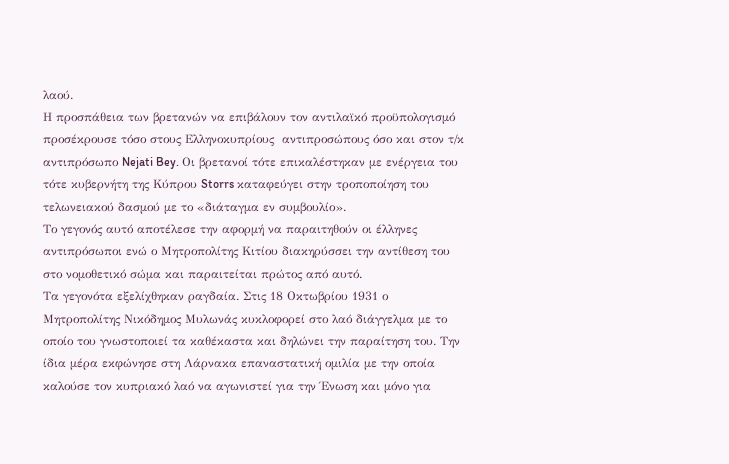λαού.
Η προσπάθεια των βρετανών να επιβάλουν τον αντιλαϊκό προϋπολογισμό προσέκρουσε τόσο στους Ελληνοκυπρίους  αντιπροσώπους όσο και στον τ/κ αντιπρόσωπο Nejati Bey. Οι βρετανοί τότε επικαλέστηκαν με ενέργεια του τότε κυβερνήτη της Κύπρου Storrs καταφεύγει στην τροποποίηση του τελωνειακού δασμού με το «διάταγμα εν συμβουλίο».
Το γεγονός αυτό αποτέλεσε την αφορμή να παραιτηθούν οι έλληνες αντιπρόσωποι ενώ ο Μητροπολίτης Κιτίου διακηρύσσει την αντίθεση του στο νομοθετικό σώμα και παραιτείται πρώτος από αυτό.
Τα γεγονότα εξελίχθηκαν ραγδαία. Στις 18 Οκτωβρίου 1931 ο Μητροπολίτης Νικόδημος Μυλωνάς κυκλοφορεί στο λαό διάγγελμα με το οποίο του γνωστοποιεί τα καθέκαστα και δηλώνει την παραίτηση του. Την ίδια μέρα εκφώνησε στη Λάρνακα επαναστατική ομιλία με την οποία καλούσε τον κυπριακό λαό να αγωνιστεί για την Ένωση και μόνο για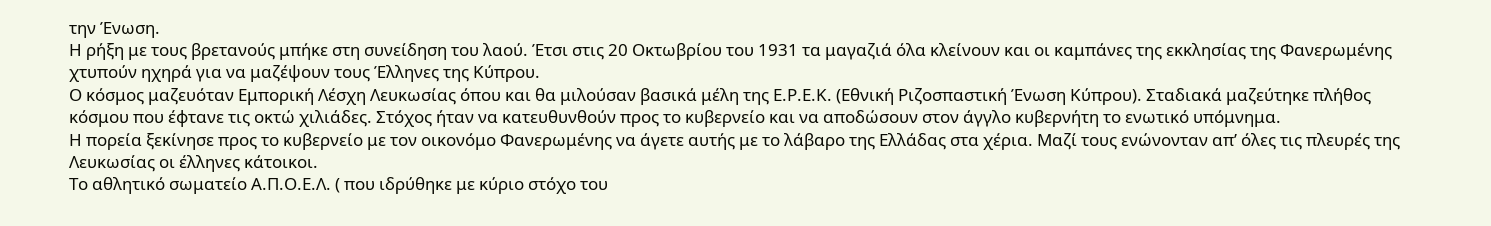την Ένωση.
Η ρήξη με τους βρετανούς μπήκε στη συνείδηση του λαού. Έτσι στις 20 Οκτωβρίου του 1931 τα μαγαζιά όλα κλείνουν και οι καμπάνες της εκκλησίας της Φανερωμένης χτυπούν ηχηρά για να μαζέψουν τους Έλληνες της Κύπρου.
Ο κόσμος μαζευόταν Εμπορική Λέσχη Λευκωσίας όπου και θα μιλούσαν βασικά μέλη της Ε.Ρ.Ε.Κ. (Εθνική Ριζοσπαστική Ένωση Κύπρου). Σταδιακά μαζεύτηκε πλήθος κόσμου που έφτανε τις οκτώ χιλιάδες. Στόχος ήταν να κατευθυνθούν προς το κυβερνείο και να αποδώσουν στον άγγλο κυβερνήτη το ενωτικό υπόμνημα.
Η πορεία ξεκίνησε προς το κυβερνείο με τον οικονόμο Φανερωμένης να άγετε αυτής με το λάβαρο της Ελλάδας στα χέρια. Μαζί τους ενώνονταν απ’ όλες τις πλευρές της Λευκωσίας οι έλληνες κάτοικοι.
Το αθλητικό σωματείο Α.Π.Ο.Ε.Λ. ( που ιδρύθηκε με κύριο στόχο του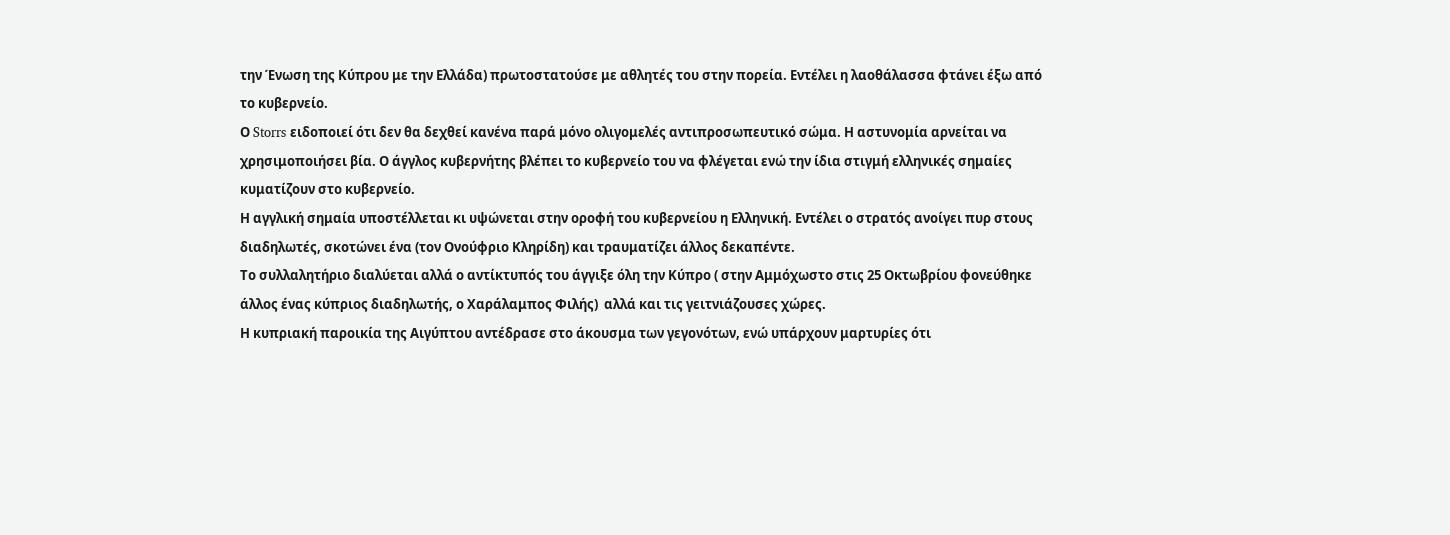την Ένωση της Κύπρου με την Ελλάδα) πρωτοστατούσε με αθλητές του στην πορεία. Εντέλει η λαοθάλασσα φτάνει έξω από το κυβερνείο.
Ο Storrs ειδοποιεί ότι δεν θα δεχθεί κανένα παρά μόνο ολιγομελές αντιπροσωπευτικό σώμα. Η αστυνομία αρνείται να χρησιμοποιήσει βία. Ο άγγλος κυβερνήτης βλέπει το κυβερνείο του να φλέγεται ενώ την ίδια στιγμή ελληνικές σημαίες κυματίζουν στο κυβερνείο.
Η αγγλική σημαία υποστέλλεται κι υψώνεται στην οροφή του κυβερνείου η Ελληνική. Εντέλει ο στρατός ανοίγει πυρ στους διαδηλωτές, σκοτώνει ένα (τον Ονούφριο Κληρίδη) και τραυματίζει άλλος δεκαπέντε.
Το συλλαλητήριο διαλύεται αλλά ο αντίκτυπός του άγγιξε όλη την Κύπρο ( στην Αμμόχωστο στις 25 Οκτωβρίου φονεύθηκε άλλος ένας κύπριος διαδηλωτής, ο Χαράλαμπος Φιλής)  αλλά και τις γειτνιάζουσες χώρες.
Η κυπριακή παροικία της Αιγύπτου αντέδρασε στο άκουσμα των γεγονότων, ενώ υπάρχουν μαρτυρίες ότι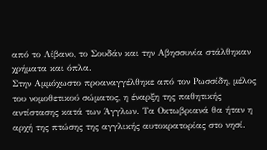από το Λίβανο, το Σουδάν και την Αβησσυνία στάλθηκαν χρήματα και όπλα.
Στην Αμμόχωστο προαναγγέλθηκε από τον Ρωσσίδη, μέλος του νομοθετικού σώματος, η έναρξη της παθητικής αντίστασης κατά των Άγγλων. Τα Οκτωβριανά θα ήταν η αρχή της πτώσης της αγγλικής αυτοκρατορίας στο νησί.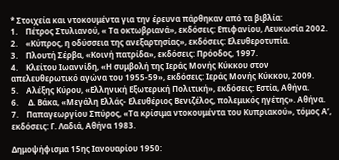* Στοιχεία και ντοκουμέντα για την έρευνα πάρθηκαν από τα βιβλία:
1.    Πέτρος Στυλιανού, « Τα οκτωβριανά», εκδόσεις: Επιφανίου, Λευκωσία 2002.
2.    «Κύπρος, η οδύσσεια της ανεξαρτησίας», εκδόσεις: Ελευθεροτυπία.
3.    Πλουτή Σέρβα, «Κοινή πατρίδα», εκδόσεις: Πρόοδος, 1997.
4.    Κλείτου Ιωαννίδη, «Η συμβολή της Ιεράς Μονής Κύκκου στον απελευθερωτικό αγώνα του 1955-59», εκδόσεις: Ιεράς Μονής Κύκκου, 2009.
5.    Αλέξης Κύρου, «Ελληνική Εξωτερική Πολιτική», εκδόσεις: Εστία, Αθήνα.
6.     Δ. Βάκα, «Μεγάλη Ελλάς- Ελευθέριος Βενιζέλος, πολεμικός ηγέτης». Αθήνα.
7.    Παπαγεωργίου Σπύρος, «Τα κρίσιμα ντοκουμέντα του Κυπριακού», τόμος Α’, εκδόσεις: Γ. Λαδιά, Αθήνα 1983.

Δημοψήφισμα 15ης Ιανουαρίου 1950: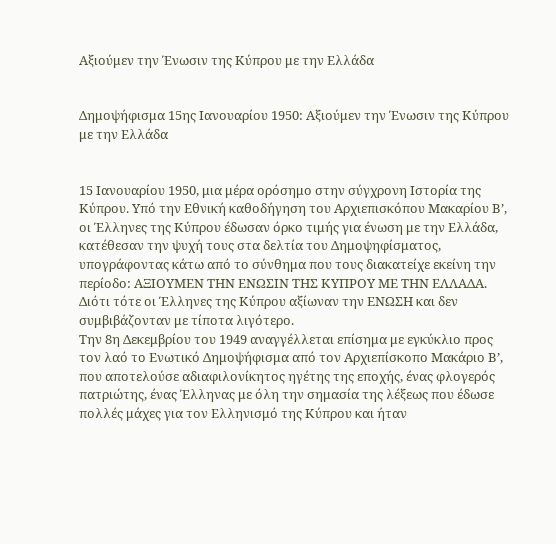Αξιούμεν την Ένωσιν της Κύπρου με την Ελλάδα


Δημοψήφισμα 15ης Ιανουαρίου 1950: Αξιούμεν την Ένωσιν της Κύπρου με την Ελλάδα


15 Ιανουαρίου 1950, μια μέρα ορόσημο στην σύγχρονη Ιστορία της Κύπρου. Υπό την Εθνική καθοδήγηση του Αρχιεπισκόπου Μακαρίου Β’, οι Έλληνες της Κύπρου έδωσαν όρκο τιμής για ένωση με την Ελλάδα, κατέθεσαν την ψυχή τους στα δελτία του Δημοψηφίσματος, υπογράφοντας κάτω από το σύνθημα που τους διακατείχε εκείνη την περίοδο: ΑΞΙΟΥΜΕΝ ΤΗΝ ΕΝΩΣΙΝ ΤΗΣ ΚΥΠΡΟΥ ΜΕ ΤΗΝ ΕΛΛΑΔΑ.
Διότι τότε οι Έλληνες της Κύπρου αξίωναν την ΕΝΩΣΗ και δεν συμβιβάζονταν με τίποτα λιγότερο.
Την 8η Δεκεμβρίου του 1949 αναγγέλλεται επίσημα με εγκύκλιο προς τον λαό το Ενωτικό Δημοψήφισμα από τον Αρχιεπίσκοπο Μακάριο Β’, που αποτελούσε αδιαφιλονίκητος ηγέτης της εποχής, ένας φλογερός πατριώτης, ένας Έλληνας με όλη την σημασία της λέξεως που έδωσε πολλές μάχες για τον Ελληνισμό της Κύπρου και ήταν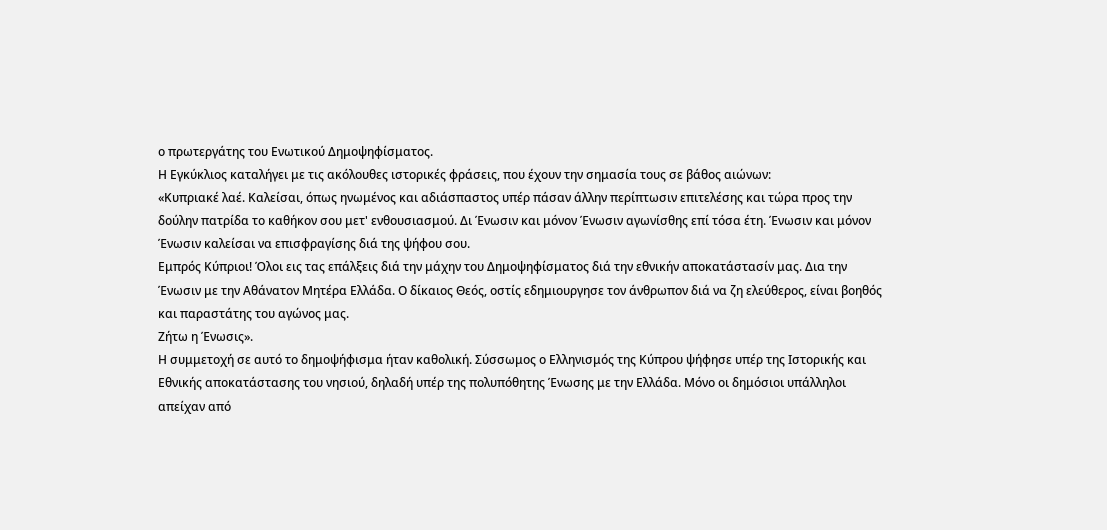ο πρωτεργάτης του Ενωτικού Δημοψηφίσματος.
Η Εγκύκλιος καταλήγει με τις ακόλουθες ιστορικές φράσεις, που έχουν την σημασία τους σε βάθος αιώνων:
«Κυπριακέ λαέ. Καλείσαι, όπως ηνωμένος και αδιάσπαστος υπέρ πάσαν άλλην περίπτωσιν επιτελέσης και τώρα προς την δούλην πατρίδα το καθήκον σου μετ' ενθουσιασμού. Δι Ένωσιν και μόνον Ένωσιν αγωνίσθης επί τόσα έτη. Ένωσιν και μόνον Ένωσιν καλείσαι να επισφραγίσης διά της ψήφου σου.
Εμπρός Κύπριοι! Όλοι εις τας επάλξεις διά την μάχην του Δημοψηφίσματος διά την εθνικήν αποκατάστασίν μας. Δια την Ένωσιν με την Αθάνατον Μητέρα Ελλάδα. Ο δίκαιος Θεός, οστίς εδημιουργησε τον άνθρωπον διά να ζη ελεύθερος, είναι βοηθός και παραστάτης του αγώνος μας.
Ζήτω η Ένωσις».
Η συμμετοχή σε αυτό το δημοψήφισμα ήταν καθολική. Σύσσωμος ο Ελληνισμός της Κύπρου ψήφησε υπέρ της Ιστορικής και Εθνικής αποκατάστασης του νησιού, δηλαδή υπέρ της πολυπόθητης Ένωσης με την Ελλάδα. Μόνο οι δημόσιοι υπάλληλοι απείχαν από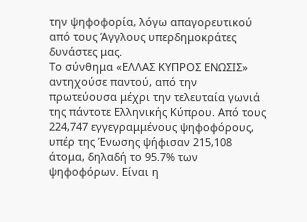την ψηφοφορία, λόγω απαγορευτικού από τους Άγγλους υπερδημοκράτες δυνάστες μας.
Το σύνθημα «ΕΛΛΑΣ ΚΥΠΡΟΣ ΕΝΩΣΙΣ» αντηχούσε παντού, από την πρωτεύουσα μέχρι την τελευταία γωνιά της πάντοτε Ελληνικής Κύπρου. Από τους 224,747 εγγεγραμμένους ψηφοφόρους, υπέρ της Ένωσης ψήφισαν 215,108 άτομα, δηλαδή το 95.7% των ψηφοφόρων. Είναι η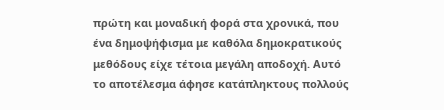πρώτη και μοναδική φορά στα χρονικά, που ένα δημοψήφισμα με καθόλα δημοκρατικούς μεθόδους είχε τέτοια μεγάλη αποδοχή. Αυτό το αποτέλεσμα άφησε κατάπληκτους πολλούς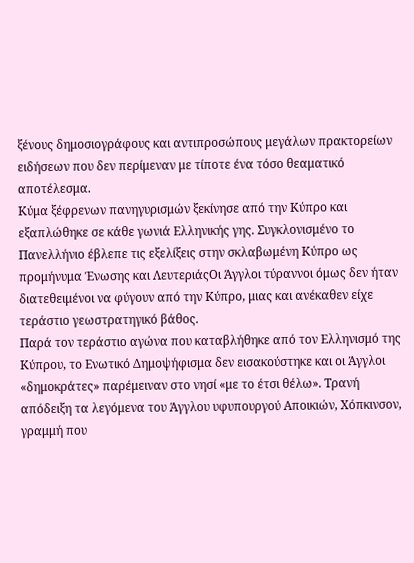ξένους δημοσιογράφους και αντιπροσώπους μεγάλων πρακτορείων ειδήσεων που δεν περίμεναν με τίποτε ένα τόσο θεαματικό αποτέλεσμα.
Κύμα ξέφρενων πανηγυρισμών ξεκίνησε από την Κύπρο και εξαπλώθηκε σε κάθε γωνιά Ελληνικής γης. Συγκλονισμένο το Πανελλήνιο έβλεπε τις εξελίξεις στην σκλαβωμένη Κύπρο ως προμήνυμα Ένωσης και ΛευτεριάςΟι Άγγλοι τύραννοι όμως δεν ήταν διατεθειμένοι να φύγουν από την Κύπρο, μιας και ανέκαθεν είχε τεράστιο γεωστρατηγικό βάθος.
Παρά τον τεράστιο αγώνα που καταβλήθηκε από τον Ελληνισμό της Κύπρου, το Ενωτικό Δημοψήφισμα δεν εισακούστηκε και οι Άγγλοι «δημοκράτες» παρέμειναν στο νησί «με το έτσι θέλω». Τρανή απόδειξη τα λεγόμενα του Άγγλου υφυπουργού Αποικιών, Χόπκινσον, γραμμή που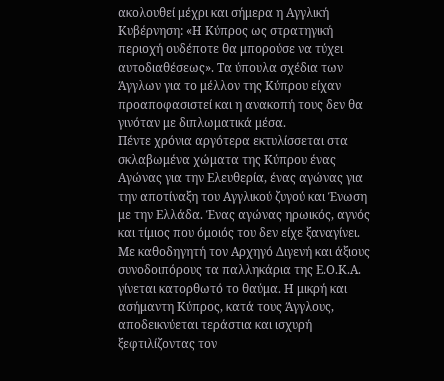ακολουθεί μέχρι και σήμερα η Αγγλική Κυβέρνηση: «Η Κύπρος ως στρατηγική περιοχή ουδέποτε θα μπορούσε να τύχει αυτοδιαθέσεως». Τα ύπουλα σχέδια των Άγγλων για το μέλλον της Κύπρου είχαν προαποφασιστεί και η ανακοπή τους δεν θα γινόταν με διπλωματικά μέσα.
Πέντε χρόνια αργότερα εκτυλίσσεται στα σκλαβωμένα χώματα της Κύπρου ένας Αγώνας για την Ελευθερία, ένας αγώνας για την αποτίναξη του Αγγλικού ζυγού και Ένωση με την Ελλάδα. Ένας αγώνας ηρωικός, αγνός και τίμιος που όμοιός του δεν είχε ξαναγίνει. Με καθοδηγητή τον Αρχηγό Διγενή και άξιους συνοδοιπόρους τα παλληκάρια της Ε.Ο.Κ.Α. γίνεται κατορθωτό το θαύμα. Η μικρή και ασήμαντη Κύπρος, κατά τους Άγγλους, αποδεικνύεται τεράστια και ισχυρή ξεφτιλίζοντας τον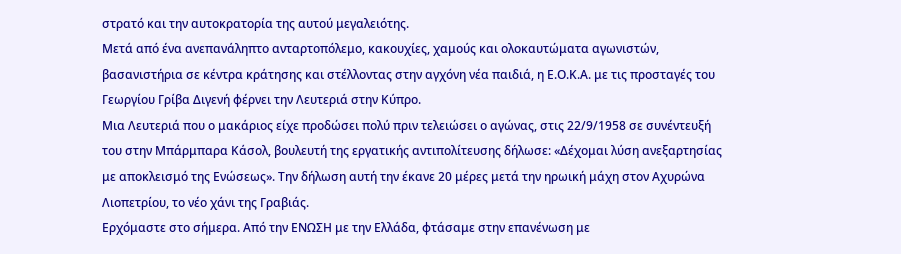στρατό και την αυτοκρατορία της αυτού μεγαλειότης.
Μετά από ένα ανεπανάληπτο ανταρτοπόλεμο, κακουχίες, χαμούς και ολοκαυτώματα αγωνιστών, βασανιστήρια σε κέντρα κράτησης και στέλλοντας στην αγχόνη νέα παιδιά, η Ε.Ο.Κ.Α. με τις προσταγές του Γεωργίου Γρίβα Διγενή φέρνει την Λευτεριά στην Κύπρο.
Μια Λευτεριά που ο μακάριος είχε προδώσει πολύ πριν τελειώσει ο αγώνας, στις 22/9/1958 σε συνέντευξή του στην Μπάρμπαρα Κάσολ, βουλευτή της εργατικής αντιπολίτευσης δήλωσε: «Δέχομαι λύση ανεξαρτησίας με αποκλεισμό της Ενώσεως». Την δήλωση αυτή την έκανε 20 μέρες μετά την ηρωική μάχη στον Αχυρώνα Λιοπετρίου, το νέο χάνι της Γραβιάς.
Ερχόμαστε στο σήμερα. Από την ΕΝΩΣΗ με την Ελλάδα, φτάσαμε στην επανένωση με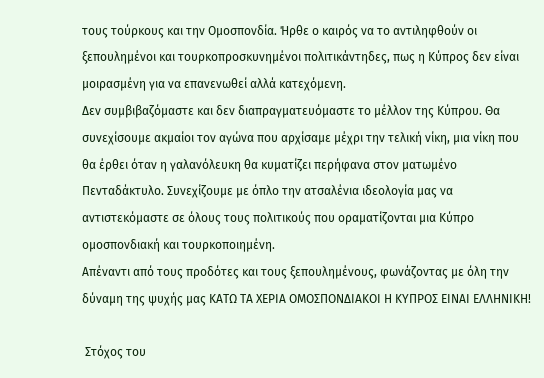τους τούρκους και την Ομοσπονδία. Ήρθε ο καιρός να το αντιληφθούν οι ξεπουλημένοι και τουρκοπροσκυνημένοι πολιτικάντηδες, πως η Κύπρος δεν είναι μοιρασμένη για να επανενωθεί αλλά κατεχόμενη.
Δεν συμβιβαζόμαστε και δεν διαπραγματευόμαστε το μέλλον της Κύπρου. Θα συνεχίσουμε ακμαίοι τον αγώνα που αρχίσαμε μέχρι την τελική νίκη, μια νίκη που θα έρθει όταν η γαλανόλευκη θα κυματίζει περήφανα στον ματωμένο Πενταδάκτυλο. Συνεχίζουμε με όπλο την ατσαλένια ιδεολογία μας να αντιστεκόμαστε σε όλους τους πολιτικούς που οραματίζονται μια Κύπρο ομοσπονδιακή και τουρκοποιημένη.
Απέναντι από τους προδότες και τους ξεπουλημένους, φωνάζοντας με όλη την δύναμη της ψυχής μας ΚΑΤΩ ΤΑ ΧΕΡΙΑ ΟΜΟΣΠΟΝΔΙΑΚΟΙ Η ΚΥΠΡΟΣ ΕΙΝΑΙ ΕΛΛΗΝΙΚΗ!

 Στόχος του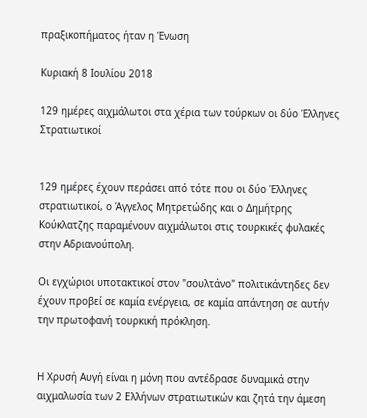πραξικοπήματος ήταν η Ένωση

Κυριακή 8 Ιουλίου 2018

129 ημέρες αιχμάλωτοι στα χέρια των τούρκων οι δύο Έλληνες Στρατιωτικοί


129 ημέρες έχουν περάσει από τότε που οι δύο Έλληνες στρατιωτικοί, ο Άγγελος Μητρετώδης και ο Δημήτρης Κούκλατζης παραμένουν αιχμάλωτοι στις τουρκικές φυλακές στην Αδριανούπολη.

Οι εγχώριοι υποτακτικοί στον "σουλτάνο" πολιτικάντηδες δεν έχουν προβεί σε καμία ενέργεια, σε καμία απάντηση σε αυτήν την πρωτοφανή τουρκική πρόκληση.


Η Χρυσή Αυγή είναι η μόνη που αντέδρασε δυναμικά στην αιχμαλωσία των 2 Ελλήνων στρατιωτικών και ζητά την άμεση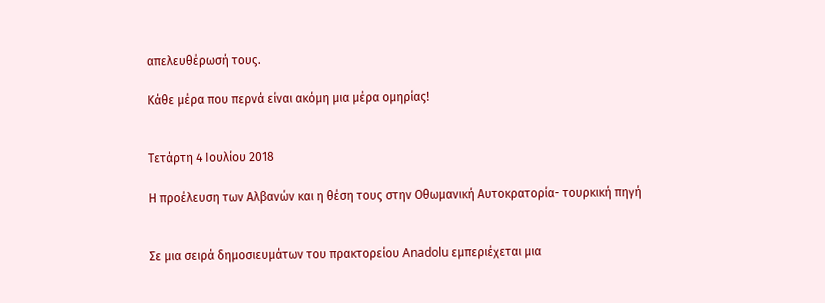απελευθέρωσή τους.

Κάθε μέρα που περνά είναι ακόμη μια μέρα ομηρίας!


Τετάρτη 4 Ιουλίου 2018

Η προέλευση των Αλβανών και η θέση τους στην Οθωμανική Αυτοκρατορία- τουρκική πηγή


Σε μια σειρά δημοσιευμάτων του πρακτορείου Anadolu εμπεριέχεται μια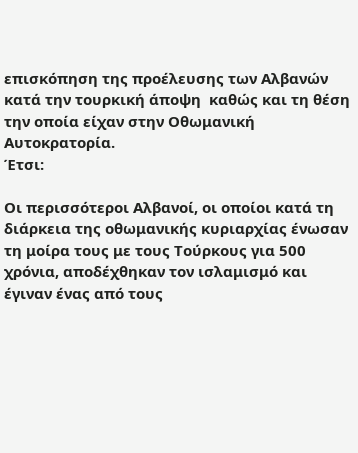επισκόπηση της προέλευσης των Αλβανών κατά την τουρκική άποψη  καθώς και τη θέση την οποία είχαν στην Οθωμανική Αυτοκρατορία.
Έτσι:

Οι περισσότεροι Αλβανοί, οι οποίοι κατά τη διάρκεια της οθωμανικής κυριαρχίας ένωσαν τη μοίρα τους με τους Τούρκους για 500 χρόνια, αποδέχθηκαν τον ισλαμισμό και έγιναν ένας από τους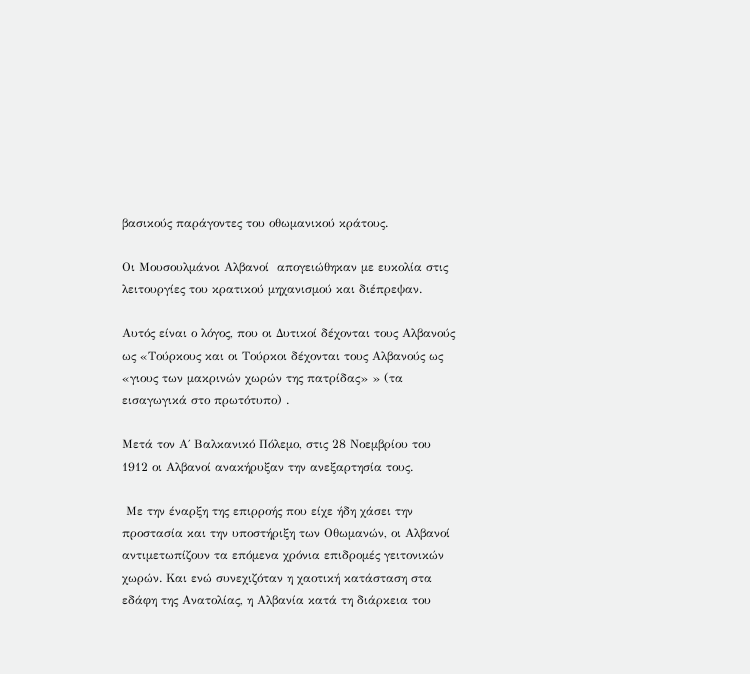βασικούς παράγοντες του οθωμανικού κράτους.

Οι Μουσουλμάνοι Αλβανοί  απογειώθηκαν με ευκολία στις λειτουργίες του κρατικού μηχανισμού και διέπρεψαν.

Αυτός είναι ο λόγος, που οι Δυτικοί δέχονται τους Αλβανούς ως «Τούρκους και οι Τούρκοι δέχονται τους Αλβανούς ως «γιους των μακρινών χωρών της πατρίδας» » (τα εισαγωγικά στο πρωτότυπο) .

Μετά τον Α΄ Βαλκανικό Πόλεμο, στις 28 Νοεμβρίου του 1912 οι Αλβανοί ανακήρυξαν την ανεξαρτησία τους.

 Με την έναρξη της επιρροής που είχε ήδη χάσει την προστασία και την υποστήριξη των Οθωμανών, οι Αλβανοί αντιμετωπίζουν τα επόμενα χρόνια επιδρομές γειτονικών χωρών. Και ενώ συνεχιζόταν η χαοτική κατάσταση στα εδάφη της Ανατολίας, η Αλβανία κατά τη διάρκεια του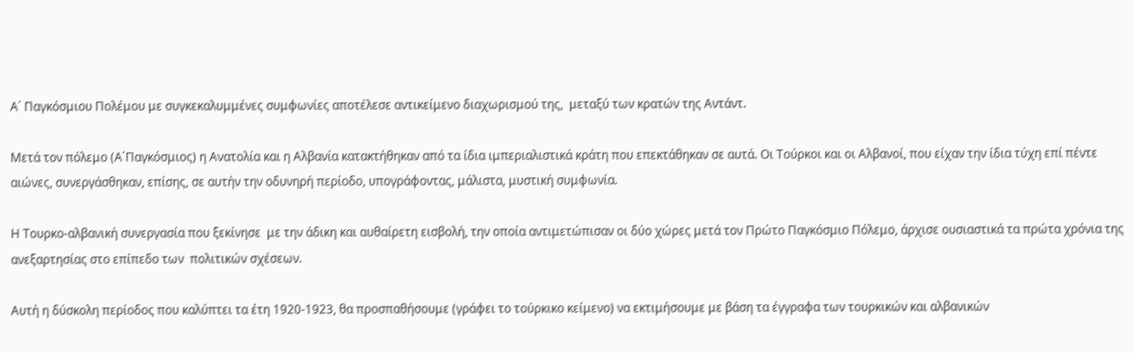Α΄ Παγκόσμιου Πολέμου με συγκεκαλυμμένες συμφωνίες αποτέλεσε αντικείμενο διαχωρισμού της,  μεταξύ των κρατών της Αντάντ.

Μετά τον πόλεμο (Α΄Παγκόσμιος) η Ανατολία και η Αλβανία κατακτήθηκαν από τα ίδια ιμπεριαλιστικά κράτη που επεκτάθηκαν σε αυτά. Οι Τούρκοι και οι Αλβανοί, που είχαν την ίδια τύχη επί πέντε αιώνες, συνεργάσθηκαν, επίσης, σε αυτήν την οδυνηρή περίοδο, υπογράφοντας, μάλιστα, μυστική συμφωνία.

Η Τουρκο-αλβανική συνεργασία που ξεκίνησε  με την άδικη και αυθαίρετη εισβολή, την οποία αντιμετώπισαν οι δύο χώρες μετά τον Πρώτο Παγκόσμιο Πόλεμο, άρχισε ουσιαστικά τα πρώτα χρόνια της ανεξαρτησίας στο επίπεδο των  πολιτικών σχέσεων.

Αυτή η δύσκολη περίοδος που καλύπτει τα έτη 1920-1923, θα προσπαθήσουμε (γράφει το τούρκικο κείμενο) να εκτιμήσουμε με βάση τα έγγραφα των τουρκικών και αλβανικών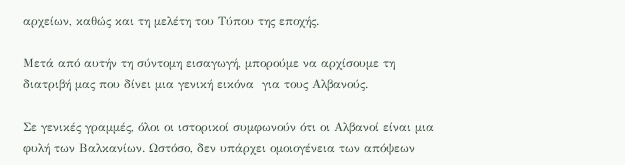αρχείων, καθώς και τη μελέτη του Τύπου της εποχής.

Μετά από αυτήν τη σύντομη εισαγωγή, μπορούμε να αρχίσουμε τη διατριβή μας που δίνει μια γενική εικόνα  για τους Αλβανούς.

Σε γενικές γραμμές, όλοι οι ιστορικοί συμφωνούν ότι οι Αλβανοί είναι μια φυλή των Βαλκανίων. Ωστόσο, δεν υπάρχει ομοιογένεια των απόψεων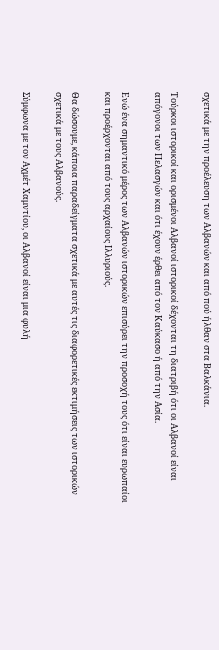σχετικά με την προέλευση των Αλβανών και από πού ήλθαν στα Βαλκάνια.

Τούρκοι ιστορικοί και ορισμένοι Αλβανοί ιστορικοί δέχονται τη διατριβή ότι οι Αλβανοί είναι απόγονοι των Πελασγών και ότι έχουν έρθει από τον Καύκασο ή από την Ασία.

Ενώ ένα σημαντικό μέρος των Αλβανών ιστορικών επισύρει την προσοχή τους ότι είναι ευρωπαίοι και προέρχονται από τους αρχαίους Ιλλυριούς.

Θα δώσουμε, κάποια παραδείγματα σχετικά με αυτές τις διαφορετικές εκτιμήσεις των ιστορικών σχετικά με τους Αλβανούς.

Σύμφωνα με τον Αχμέτ Χαμντίου, οι Αλβανοί είναι μια φυλή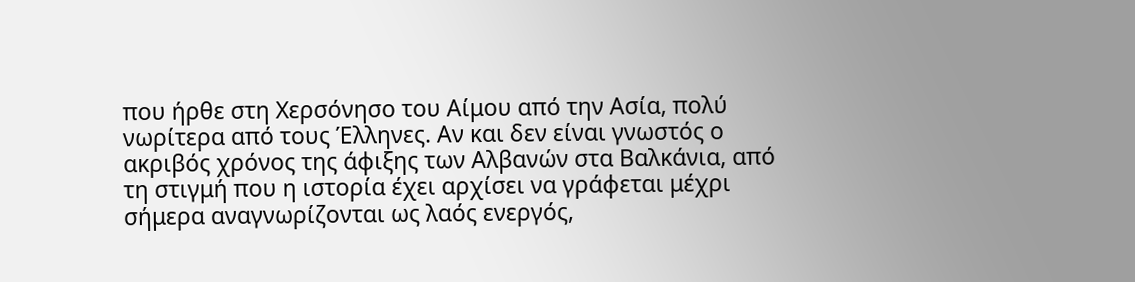που ήρθε στη Χερσόνησο του Αίμου από την Ασία, πολύ νωρίτερα από τους Έλληνες. Αν και δεν είναι γνωστός ο ακριβός χρόνος της άφιξης των Αλβανών στα Βαλκάνια, από τη στιγμή που η ιστορία έχει αρχίσει να γράφεται μέχρι σήμερα αναγνωρίζονται ως λαός ενεργός,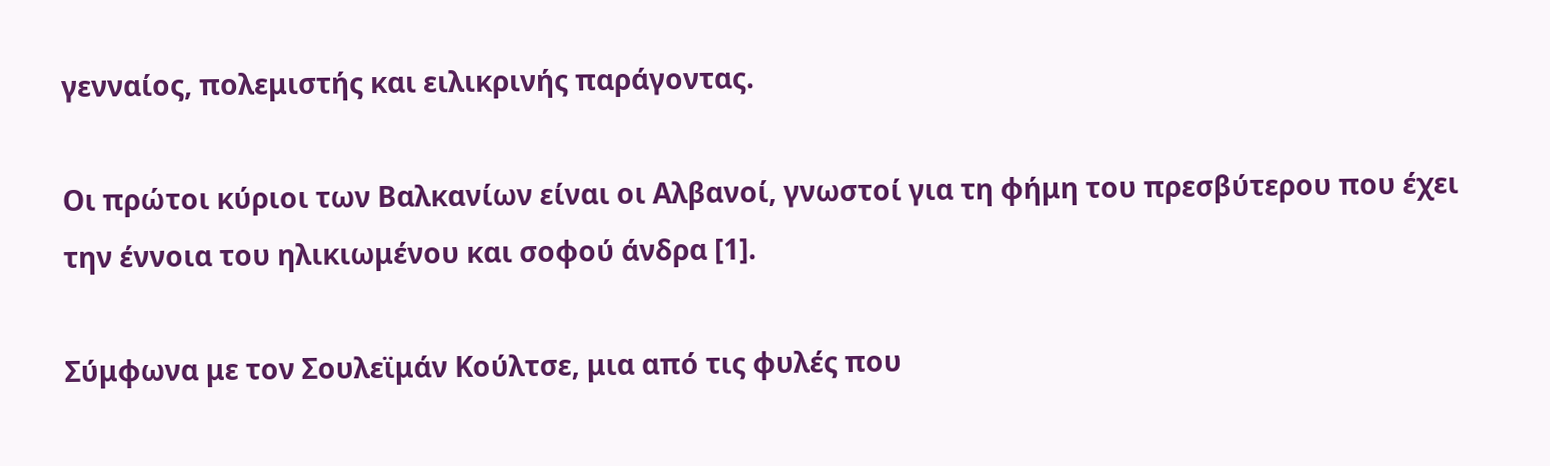γενναίος, πολεμιστής και ειλικρινής παράγοντας.

Οι πρώτοι κύριοι των Βαλκανίων είναι οι Αλβανοί, γνωστοί για τη φήμη του πρεσβύτερου που έχει την έννοια του ηλικιωμένου και σοφού άνδρα [1].

Σύμφωνα με τον Σουλεϊμάν Κούλτσε, μια από τις φυλές που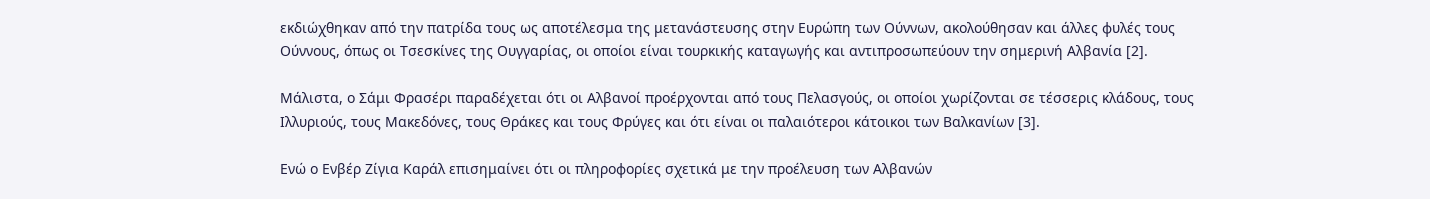εκδιώχθηκαν από την πατρίδα τους ως αποτέλεσμα της μετανάστευσης στην Ευρώπη των Ούννων, ακολούθησαν και άλλες φυλές τους Ούννους, όπως οι Τσεσκίνες της Ουγγαρίας, οι οποίοι είναι τουρκικής καταγωγής και αντιπροσωπεύουν την σημερινή Αλβανία [2].

Μάλιστα, ο Σάμι Φρασέρι παραδέχεται ότι οι Αλβανοί προέρχονται από τους Πελασγούς, οι οποίοι χωρίζονται σε τέσσερις κλάδους, τους Ιλλυριούς, τους Μακεδόνες, τους Θράκες και τους Φρύγες και ότι είναι οι παλαιότεροι κάτοικοι των Βαλκανίων [3].

Ενώ ο Ενβέρ Ζίγια Καράλ επισημαίνει ότι οι πληροφορίες σχετικά με την προέλευση των Αλβανών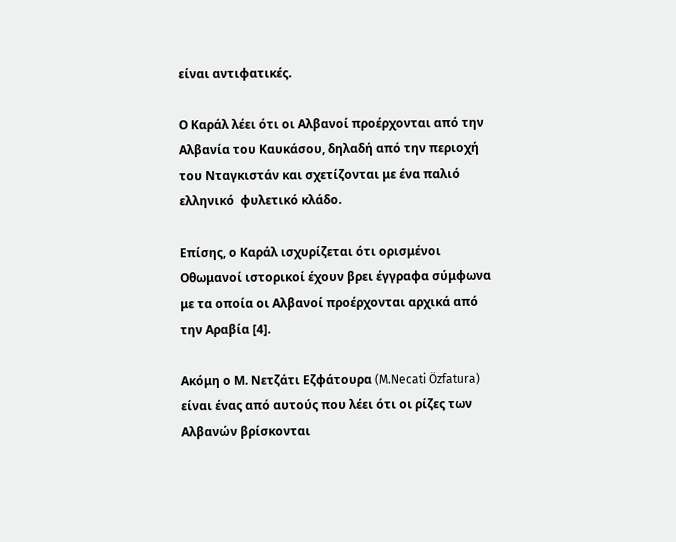είναι αντιφατικές.

Ο Καράλ λέει ότι οι Αλβανοί προέρχονται από την Αλβανία του Καυκάσου, δηλαδή από την περιοχή του Νταγκιστάν και σχετίζονται με ένα παλιό ελληνικό  φυλετικό κλάδο.

Επίσης, ο Καράλ ισχυρίζεται ότι ορισμένοι Οθωμανοί ιστορικοί έχουν βρει έγγραφα σύμφωνα με τα οποία οι Αλβανοί προέρχονται αρχικά από την Αραβία [4].

Ακόμη ο Μ. Νετζάτι Εζφάτουρα (M.Necati Özfatura) είναι ένας από αυτούς που λέει ότι οι ρίζες των Αλβανών βρίσκονται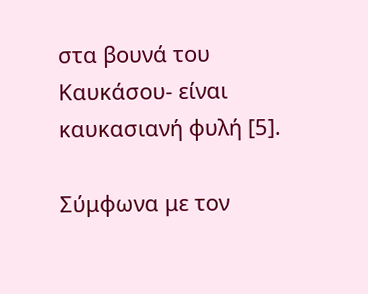στα βουνά του Καυκάσου- είναι καυκασιανή φυλή [5].

Σύμφωνα με τον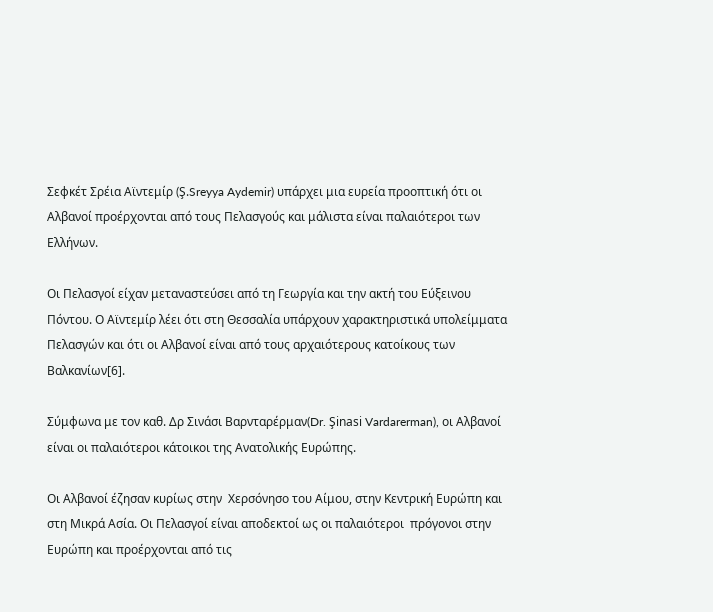Σεφκέτ Σρέια Αϊντεμίρ (Ş.Sreyya Aydemir) υπάρχει μια ευρεία προοπτική ότι οι Αλβανοί προέρχονται από τους Πελασγούς και μάλιστα είναι παλαιότεροι των Ελλήνων.

Οι Πελασγοί είχαν μεταναστεύσει από τη Γεωργία και την ακτή του Εύξεινου Πόντου. Ο Αϊντεμίρ λέει ότι στη Θεσσαλία υπάρχουν χαρακτηριστικά υπολείμματα Πελασγών και ότι οι Αλβανοί είναι από τους αρχαιότερους κατοίκους των Βαλκανίων[6].

Σύμφωνα με τον καθ. Δρ Σινάσι Βαρνταρέρμαν(Dr. Şinasi Vardarerman), οι Αλβανοί είναι οι παλαιότεροι κάτοικοι της Ανατολικής Ευρώπης.

Οι Αλβανοί έζησαν κυρίως στην  Χερσόνησο του Αίμου, στην Κεντρική Ευρώπη και στη Μικρά Ασία. Οι Πελασγοί είναι αποδεκτοί ως οι παλαιότεροι  πρόγονοι στην Ευρώπη και προέρχονται από τις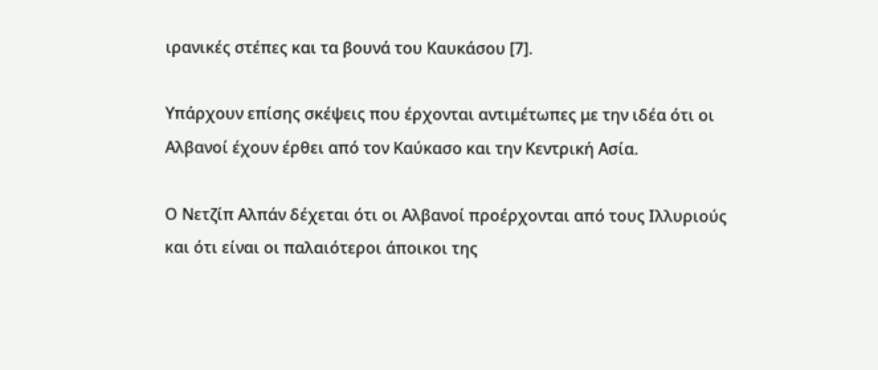ιρανικές στέπες και τα βουνά του Καυκάσου [7].

Υπάρχουν επίσης σκέψεις που έρχονται αντιμέτωπες με την ιδέα ότι οι Αλβανοί έχουν έρθει από τον Καύκασο και την Κεντρική Ασία.

Ο Νετζίπ Αλπάν δέχεται ότι οι Αλβανοί προέρχονται από τους Ιλλυριούς και ότι είναι οι παλαιότεροι άποικοι της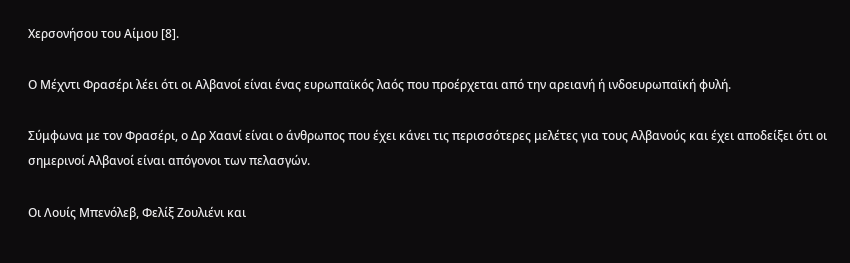Χερσονήσου του Αίμου [8].

Ο Μέχντι Φρασέρι λέει ότι οι Αλβανοί είναι ένας ευρωπαϊκός λαός που προέρχεται από την αρειανή ή ινδοευρωπαϊκή φυλή.

Σύμφωνα με τον Φρασέρι, ο Δρ Χαανί είναι ο άνθρωπος που έχει κάνει τις περισσότερες μελέτες για τους Αλβανούς και έχει αποδείξει ότι οι σημερινοί Αλβανοί είναι απόγονοι των πελασγών.

Οι Λουίς Μπενόλεβ, Φελίξ Ζουλιένι και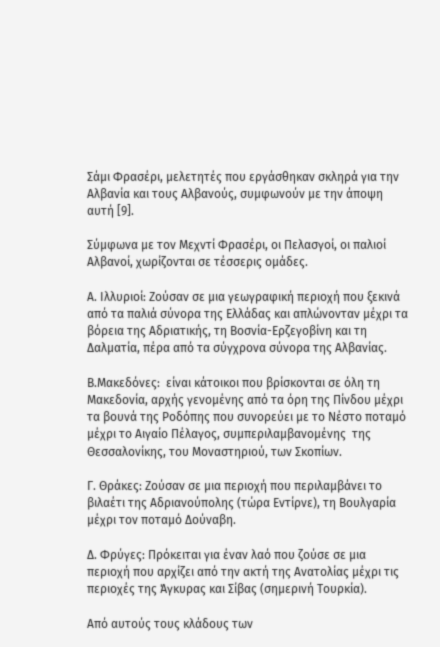Σάμι Φρασέρι, μελετητές που εργάσθηκαν σκληρά για την Αλβανία και τους Αλβανούς, συμφωνούν με την άποψη αυτή [9].

Σύμφωνα με τον Μεχντί Φρασέρι, οι Πελασγοί, οι παλιοί Αλβανοί, χωρίζονται σε τέσσερις ομάδες.

Α. Ιλλυριοί: Ζούσαν σε μια γεωγραφική περιοχή που ξεκινά από τα παλιά σύνορα της Ελλάδας και απλώνονταν μέχρι τα βόρεια της Αδριατικής, τη Βοσνία-Ερζεγοβίνη και τη Δαλματία, πέρα από τα σύγχρονα σύνορα της Αλβανίας.

Β.Μακεδόνες:  είναι κάτοικοι που βρίσκονται σε όλη τη Μακεδονία, αρχής γενομένης από τα όρη της Πίνδου μέχρι τα βουνά της Ροδόπης που συνορεύει με το Νέστο ποταμό μέχρι το Αιγαίο Πέλαγος, συμπεριλαμβανομένης  της Θεσσαλονίκης, του Μοναστηριού, των Σκοπίων.

Γ. Θράκες: Ζούσαν σε μια περιοχή που περιλαμβάνει το βιλαέτι της Αδριανούπολης (τώρα Εντίρνε), τη Βουλγαρία μέχρι τον ποταμό Δούναβη.

Δ. Φρύγες: Πρόκειται για έναν λαό που ζούσε σε μια περιοχή που αρχίζει από την ακτή της Ανατολίας μέχρι τις περιοχές της Άγκυρας και Σίβας (σημερινή Τουρκία).

Από αυτούς τους κλάδους των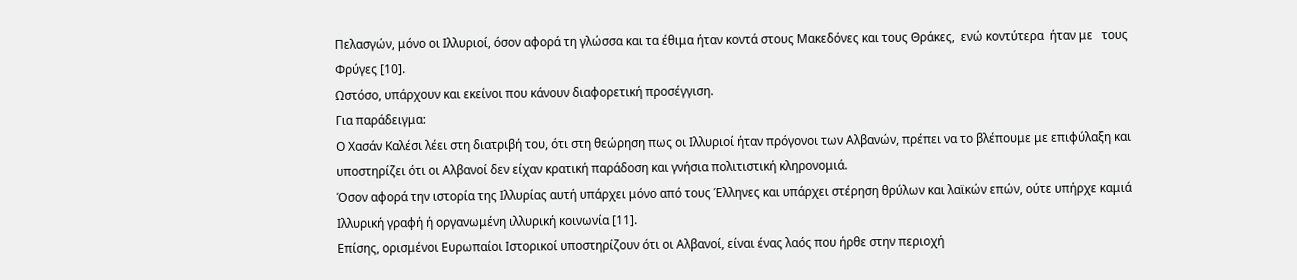Πελασγών, μόνο οι Ιλλυριοί, όσον αφορά τη γλώσσα και τα έθιμα ήταν κοντά στους Μακεδόνες και τους Θράκες,  ενώ κοντύτερα  ήταν με   τους Φρύγες [10].
Ωστόσο, υπάρχουν και εκείνοι που κάνουν διαφορετική προσέγγιση.
Για παράδειγμα:
Ο Χασάν Καλέσι λέει στη διατριβή του, ότι στη θεώρηση πως οι Ιλλυριοί ήταν πρόγονοι των Αλβανών, πρέπει να το βλέπουμε με επιφύλαξη και υποστηρίζει ότι οι Αλβανοί δεν είχαν κρατική παράδοση και γνήσια πολιτιστική κληρονομιά.
Όσον αφορά την ιστορία της Ιλλυρίας αυτή υπάρχει μόνο από τους Έλληνες και υπάρχει στέρηση θρύλων και λαϊκών επών, ούτε υπήρχε καμιά Ιλλυρική γραφή ή οργανωμένη ιλλυρική κοινωνία [11].
Επίσης, ορισμένοι Ευρωπαίοι Ιστορικοί υποστηρίζουν ότι οι Αλβανοί, είναι ένας λαός που ήρθε στην περιοχή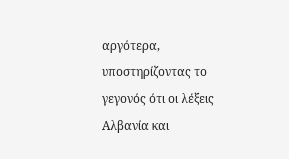αργότερα, υποστηρίζοντας το γεγονός ότι οι λέξεις Αλβανία και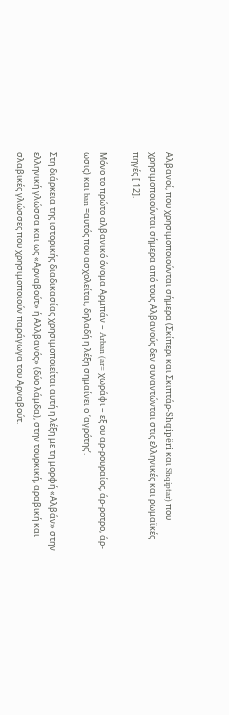Αλβανοί, που χρησιμοποιούνται σήμερα (Σκίπερι και Σκιπτάρ-Shqipëri και Shqiptar) που χρησιμοποιούνται σήμερα από τους Αλβανούς δεν συναντώνται στις ελληνικές και ρωμαϊκές πηγές [ 12].

Μόνο το πρώτο αλβανικό όνομα Αρμπάν – Arban (ar= χωράφι – εξ ου αρ-ρουραίος, άρ-ροτρο, άρ-ωσις) και ban =αυτός που ασχολείται, δηλαδή η λέξη σημαίνει ο ‘αγρότης’.

Στη διάρκεια της ιστορικής διαδικασίας χρησιμοποιείται αυτή η λέξη με τη μορφή «Αλβάν» στην ελληνική γλώσσα και ως «Αρναβούτ» ή Αλλβανός» (δύο λάμδα), στην τουρκική, αραβική και σλαβικές γλώσσες που χρησιμοποιούν παράγωγα του Αρναβούτ.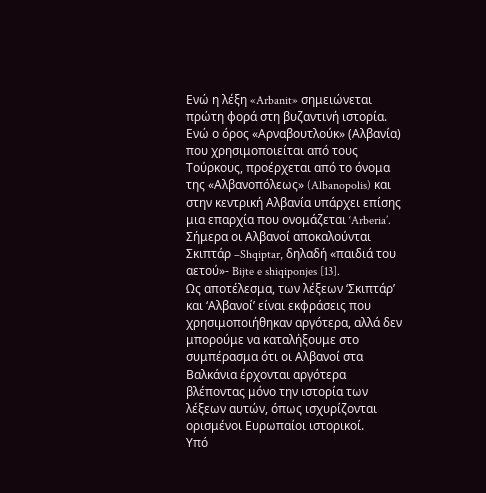Ενώ η λέξη «Arbanit» σημειώνεται πρώτη φορά στη βυζαντινή ιστορία. Ενώ ο όρος «Αρναβουτλούκ» (Αλβανία) που χρησιμοποιείται από τους Τούρκους, προέρχεται από το όνομα της «Αλβανοπόλεως» (Albanopolis) και στην κεντρική Αλβανία υπάρχει επίσης μια επαρχία που ονομάζεται ‘Arberia’.  Σήμερα οι Αλβανοί αποκαλούνται Σκιπτάρ –Shqiptar, δηλαδή «παιδιά του αετού»- Bijte e shiqiponjes [13].
Ως αποτέλεσμα, των λέξεων ‘Σκιπτάρ’ και ‘Αλβανοί’ είναι εκφράσεις που χρησιμοποιήθηκαν αργότερα, αλλά δεν μπορούμε να καταλήξουμε στο συμπέρασμα ότι οι Αλβανοί στα Βαλκάνια έρχονται αργότερα βλέποντας μόνο την ιστορία των λέξεων αυτών, όπως ισχυρίζονται ορισμένοι Ευρωπαίοι ιστορικοί.
Υπό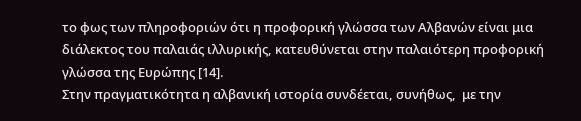το φως των πληροφοριών ότι η προφορική γλώσσα των Αλβανών είναι μια διάλεκτος του παλαιάς ιλλυρικής, κατευθύνεται στην παλαιότερη προφορική γλώσσα της Ευρώπης [14].
Στην πραγματικότητα η αλβανική ιστορία συνδέεται, συνήθως,  με την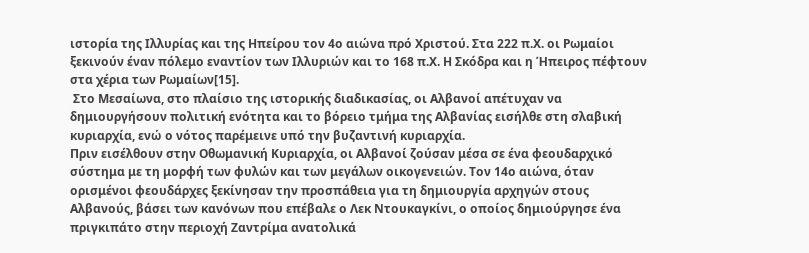ιστορία της Ιλλυρίας και της Ηπείρου τον 4ο αιώνα πρό Χριστού. Στα 222 π.Χ. οι Ρωμαίοι ξεκινούν έναν πόλεμο εναντίον των Ιλλυριών και το 168 π.Χ. Η Σκόδρα και η Ήπειρος πέφτουν στα χέρια των Ρωμαίων[15].
 Στο Μεσαίωνα, στο πλαίσιο της ιστορικής διαδικασίας, οι Αλβανοί απέτυχαν να δημιουργήσουν πολιτική ενότητα και το βόρειο τμήμα της Αλβανίας εισήλθε στη σλαβική κυριαρχία, ενώ ο νότος παρέμεινε υπό την βυζαντινή κυριαρχία.
Πριν εισέλθουν στην Οθωμανική Κυριαρχία, οι Αλβανοί ζούσαν μέσα σε ένα φεουδαρχικό σύστημα με τη μορφή των φυλών και των μεγάλων οικογενειών. Τον 14ο αιώνα, όταν ορισμένοι φεουδάρχες ξεκίνησαν την προσπάθεια για τη δημιουργία αρχηγών στους Αλβανούς, βάσει των κανόνων που επέβαλε ο Λεκ Ντουκαγκίνι, ο οποίος δημιούργησε ένα πριγκιπάτο στην περιοχή Ζαντρίμα ανατολικά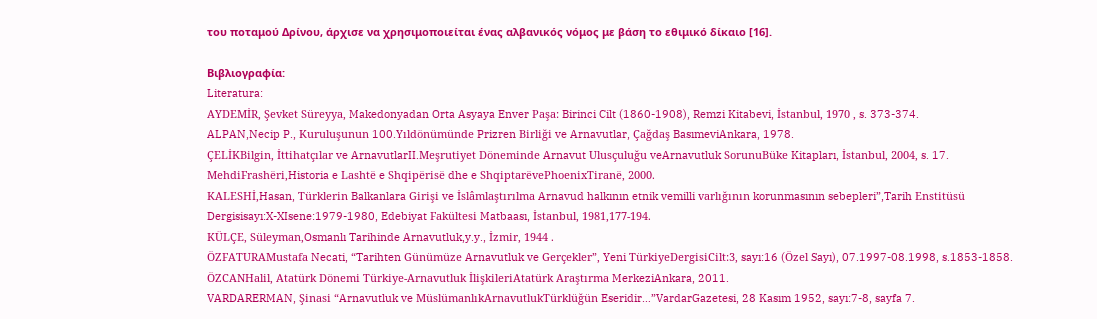του ποταμού Δρίνου, άρχισε να χρησιμοποιείται ένας αλβανικός νόμος με βάση το εθιμικό δίκαιο [16].

Βιβλιογραφία:
Literatura:
AYDEMİR, Şevket Süreyya, Makedonyadan Orta Asyaya Enver Paşa: Birinci Cilt (1860-1908), Remzi Kitabevi, İstanbul, 1970 , s. 373-374.
ALPAN,Necip P., Kuruluşunun 100.Yıldönümünde Prizren Birliği ve Arnavutlar, Çağdaş BasımeviAnkara, 1978.
ÇELİKBilgin, İttihatçılar ve ArnavutlarII.Meşrutiyet Döneminde Arnavut Ulusçuluğu veArnavutluk SorunuBüke Kitapları, İstanbul, 2004, s. 17.
MehdiFrashëri,Historia e Lashtë e Shqipërisë dhe e ShqiptarëvePhoenixTiranë, 2000.
KALESHİ,Hasan, Türklerin Balkanlara Girişi ve İslâmlaştırılma Arnavud halkının etnik vemilli varlığının korunmasının sebepleri”,Tarih Enstitüsü Dergisisayı:X-XIsene:1979-1980, Edebiyat Fakültesi Matbaası, İstanbul, 1981,177-194.
KÜLÇE, Süleyman,Osmanlı Tarihinde Arnavutluk,y.y., İzmir, 1944 .
ÖZFATURAMustafa Necati, “Tarihten Günümüze Arnavutluk ve Gerçekler”, Yeni TürkiyeDergisiCilt:3, sayı:16 (Özel Sayı), 07.1997-08.1998, s.1853-1858.
ÖZCANHalil, Atatürk Dönemi Türkiye-Arnavutluk İlişkileriAtatürk Araştırma MerkeziAnkara, 2011.
VARDARERMAN, Şinasi “Arnavutluk ve MüslümanlıkArnavutlukTürklüğün Eseridir…”VardarGazetesi, 28 Kasım 1952, sayı:7-8, sayfa 7.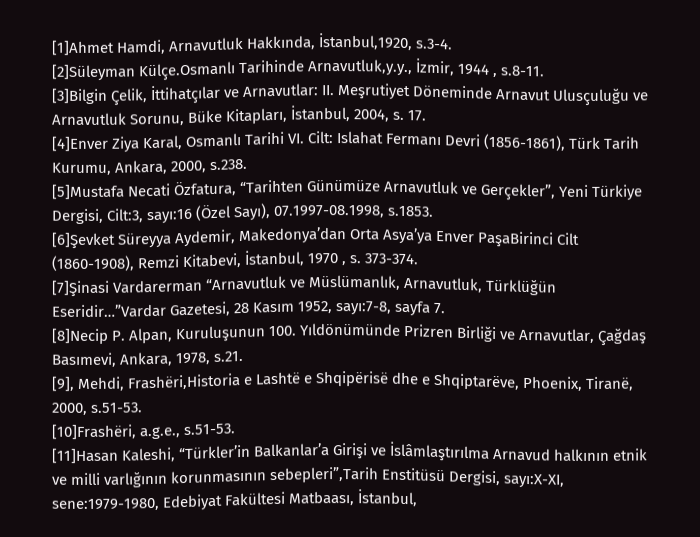[1]Ahmet Hamdi, Arnavutluk Hakkında, İstanbul,1920, s.3-4.
[2]Süleyman Külçe.Osmanlı Tarihinde Arnavutluk,y.y., İzmir, 1944 , s.8-11.
[3]Bilgin Çelik, İttihatçılar ve Arnavutlar: II. Meşrutiyet Döneminde Arnavut Ulusçuluğu ve Arnavutluk Sorunu, Büke Kitapları, İstanbul, 2004, s. 17.
[4]Enver Ziya Karal, Osmanlı Tarihi VI. Cilt: Islahat Fermanı Devri (1856-1861), Türk Tarih Kurumu, Ankara, 2000, s.238.
[5]Mustafa Necati Özfatura, “Tarihten Günümüze Arnavutluk ve Gerçekler”, Yeni Türkiye Dergisi, Cilt:3, sayı:16 (Özel Sayı), 07.1997-08.1998, s.1853.
[6]Şevket Süreyya Aydemir, Makedonya’dan Orta Asya’ya Enver PaşaBirinci Cilt (1860-1908), Remzi Kitabevi, İstanbul, 1970 , s. 373-374.
[7]Şinasi Vardarerman “Arnavutluk ve Müslümanlık, Arnavutluk, Türklüğün Eseridir…”Vardar Gazetesi, 28 Kasım 1952, sayı:7-8, sayfa 7.
[8]Necip P. Alpan, Kuruluşunun 100. Yıldönümünde Prizren Birliği ve Arnavutlar, Çağdaş Basımevi, Ankara, 1978, s.21.
[9], Mehdi, Frashëri,Historia e Lashtë e Shqipërisë dhe e Shqiptarëve, Phoenix, Tiranë, 2000, s.51-53.
[10]Frashëri, a.g.e., s.51-53.
[11]Hasan Kaleshi, “Türkler’in Balkanlar’a Girişi ve İslâmlaştırılma Arnavud halkının etnik ve milli varlığının korunmasının sebepleri”,Tarih Enstitüsü Dergisi, sayı:X-XI, sene:1979-1980, Edebiyat Fakültesi Matbaası, İstanbul,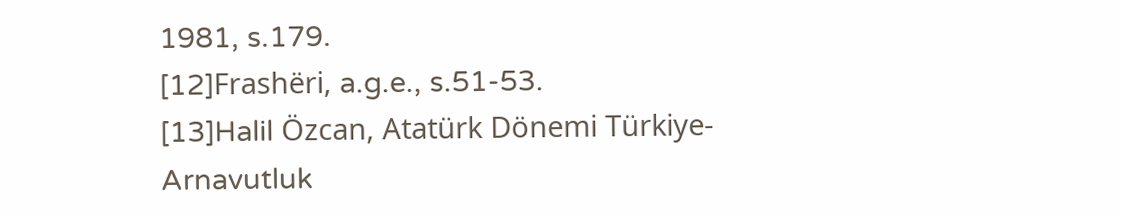1981, s.179.
[12]Frashëri, a.g.e., s.51-53.
[13]Halil Özcan, Atatürk Dönemi Türkiye-Arnavutluk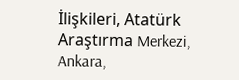İlişkileri, Atatürk Araştırma Merkezi, Ankara,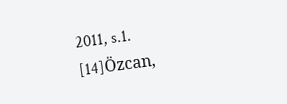2011, s.1.
[14]Özcan,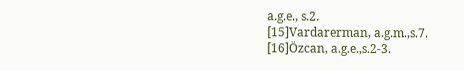a.g.e., s.2.
[15]Vardarerman, a.g.m.,s.7.
[16]Özcan, a.g.e.,s.2-3.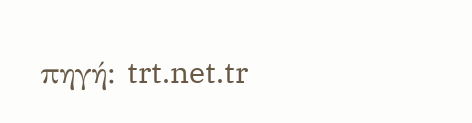πηγή: trt.net.tr